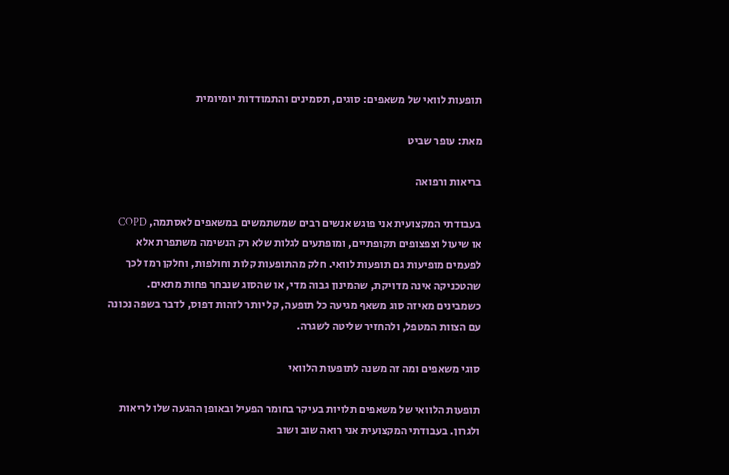תופעות לוואי של משאפים: סוגים, תסמינים והתמודדות יומיומית

מאת: עופר שביט

בריאות ורפואה

בעבודתי המקצועית אני פוגש אנשים רבים שמשתמשים במשאפים לאסתמה, COPD או שיעול וצפצופים תקופתיים, ומופתעים לגלות שלא רק הנשימה משתפרת אלא לפעמים מופיעות גם תופעות לוואי. חלק מהתופעות קלות וחולפות, וחלקן רמז לכך שהטכניקה אינה מדויקת, שהמינון גבוה מדי, או שהסוג שנבחר פחות מתאים. כשמבינים מאיזה סוג משאף מגיעה כל תופעה, קל יותר לזהות דפוס, לדבר בשפה נכונה עם הצוות המטפל, ולהחזיר שליטה לשגרה.

סוגי משאפים ומה זה משנה לתופעות הלוואי

תופעות הלוואי של משאפים תלויות בעיקר בחומר הפעיל ובאופן ההגעה שלו לריאות ולגרון. בעבודתי המקצועית אני רואה שוב ושוב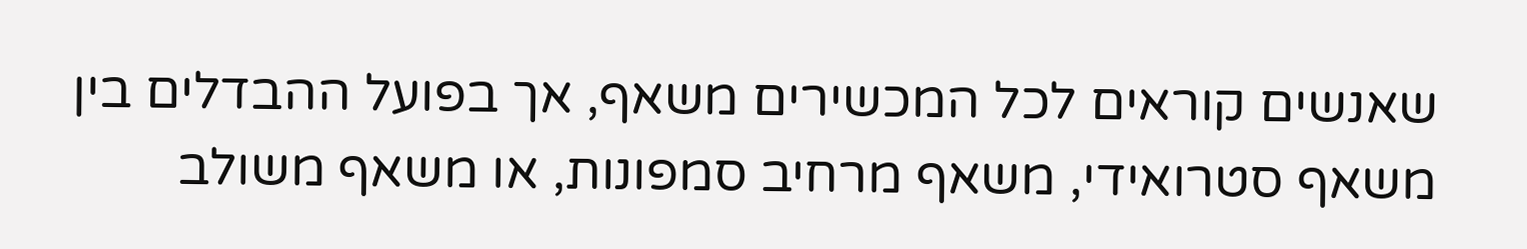שאנשים קוראים לכל המכשירים משאף, אך בפועל ההבדלים בין משאף סטרואידי, משאף מרחיב סמפונות, או משאף משולב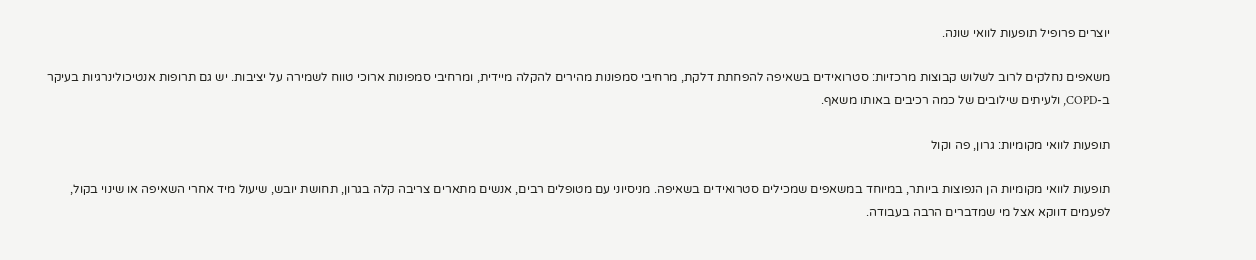יוצרים פרופיל תופעות לוואי שונה.

משאפים נחלקים לרוב לשלוש קבוצות מרכזיות: סטרואידים בשאיפה להפחתת דלקת, מרחיבי סמפונות מהירים להקלה מיידית, ומרחיבי סמפונות ארוכי טווח לשמירה על יציבות. יש גם תרופות אנטיכולינרגיות בעיקר ב-COPD, ולעיתים שילובים של כמה רכיבים באותו משאף.

תופעות לוואי מקומיות: גרון, פה וקול

תופעות לוואי מקומיות הן הנפוצות ביותר, במיוחד במשאפים שמכילים סטרואידים בשאיפה. מניסיוני עם מטופלים רבים, אנשים מתארים צריבה קלה בגרון, תחושת יובש, שיעול מיד אחרי השאיפה או שינוי בקול, לפעמים דווקא אצל מי שמדברים הרבה בעבודה.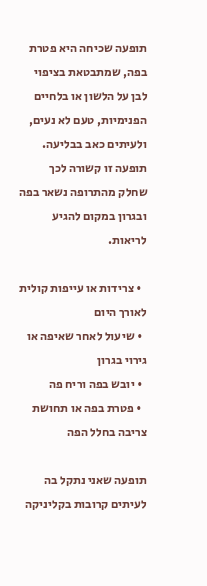תופעה שכיחה היא פטרת בפה, שמתבטאת בציפוי לבן על הלשון או בלחיים הפנימיות, טעם לא נעים, ולעיתים כאב בבליעה. תופעה זו קשורה לכך שחלק מהתרופה נשאר בפה ובגרון במקום להגיע לריאות.

  • צרידות או עייפות קולית לאורך היום
  • שיעול לאחר שאיפה או גירוי בגרון
  • יובש בפה וריח פה
  • פטרת בפה או תחושת צריבה בחלל הפה

תופעה שאני נתקל בה לעיתים קרובות בקליניקה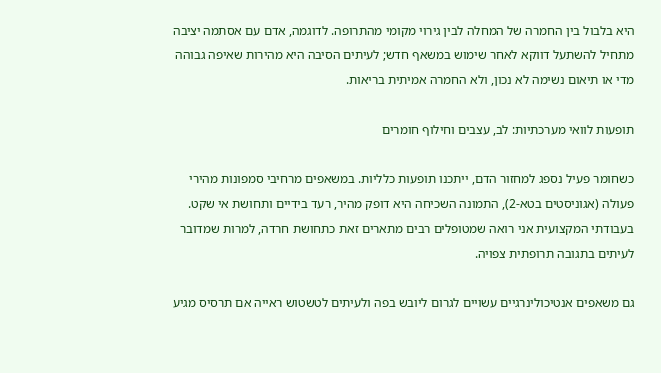היא בלבול בין החמרה של המחלה לבין גירוי מקומי מהתרופה. לדוגמה, אדם עם אסתמה יציבה מתחיל להשתעל דווקא לאחר שימוש במשאף חדש; לעיתים הסיבה היא מהירות שאיפה גבוהה מדי או תיאום נשימה לא נכון, ולא החמרה אמיתית בריאות.

תופעות לוואי מערכתיות: לב, עצבים וחילוף חומרים

כשחומר פעיל נספג למחזור הדם, ייתכנו תופעות כלליות. במשאפים מרחיבי סמפונות מהירי פעולה (אגוניסטים בטא-2), התמונה השכיחה היא דופק מהיר, רעד בידיים ותחושת אי שקט. בעבודתי המקצועית אני רואה שמטופלים רבים מתארים זאת כתחושת חרדה, למרות שמדובר לעיתים בתגובה תרופתית צפויה.

גם משאפים אנטיכולינרגיים עשויים לגרום ליובש בפה ולעיתים לטשטוש ראייה אם תרסיס מגיע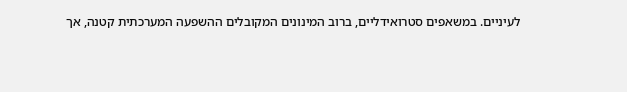לעיניים. במשאפים סטרואידליים, ברוב המינונים המקובלים ההשפעה המערכתית קטנה, אך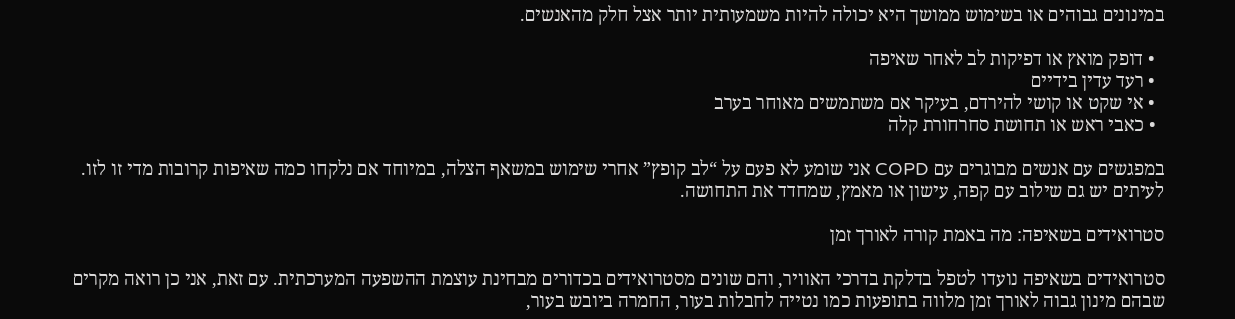במינונים גבוהים או בשימוש ממושך היא יכולה להיות משמעותית יותר אצל חלק מהאנשים.

  • דופק מואץ או דפיקות לב לאחר שאיפה
  • רעד עדין בידיים
  • אי שקט או קושי להירדם, בעיקר אם משתמשים מאוחר בערב
  • כאבי ראש או תחושת סחרחורת קלה

במפגשים עם אנשים מבוגרים עם COPD אני שומע לא פעם על “לב קופץ” אחרי שימוש במשאף הצלה, במיוחד אם נלקחו כמה שאיפות קרובות מדי זו לזו. לעיתים יש גם שילוב עם קפה, עישון או מאמץ, שמחדד את התחושה.

סטרואידים בשאיפה: מה באמת קורה לאורך זמן

סטרואידים בשאיפה נועדו לטפל בדלקת בדרכי האוויר, והם שונים מסטרואידים בכדורים מבחינת עוצמת ההשפעה המערכתית. עם זאת, אני כן רואה מקרים שבהם מינון גבוה לאורך זמן מלווה בתופעות כמו נטייה לחבלות בעור, החמרה ביובש בעור,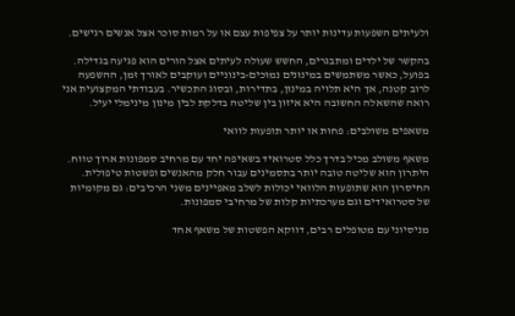ולעיתים השפעות עדינות יותר על צפיפות עצם או על רמות סוכר אצל אנשים רגישים.

בהקשר של ילדים ומתבגרים, החשש שעולה לעיתים אצל הורים הוא פגיעה בגדילה. בפועל, כאשר משתמשים במינונים נמוכים-בינוניים ועוקבים לאורך זמן, ההשפעה לרוב קטנה, אך היא תלויה במינון, בתדירות, ובסוג התכשיר. בעבודתי המקצועית אני רואה שהשאלה החשובה היא איזון בין שליטה בדלקת לבין מינון מינימלי יעיל.

משאפים משולבים: פחות או יותר תופעות לוואי

משאף משולב מכיל בדרך כלל סטרואיד בשאיפה יחד עם מרחיב סמפונות ארוך טווח. היתרון הוא שליטה טובה יותר בתסמינים עבור חלק מהאנשים ופשטות טיפולית. החיסרון הוא שתופעות הלוואי יכולות לשלב מאפיינים משני הרכיבים: גם מקומיות של סטרואידים וגם מערכתיות קלות של מרחיבי סמפונות.

מניסיוני עם מטופלים רבים, דווקא הפשטות של משאף אחד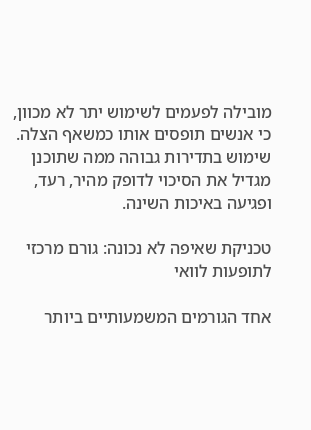מובילה לפעמים לשימוש יתר לא מכוון, כי אנשים תופסים אותו כמשאף הצלה. שימוש בתדירות גבוהה ממה שתוכנן מגדיל את הסיכוי לדופק מהיר, רעד, ופגיעה באיכות השינה.

טכניקת שאיפה לא נכונה: גורם מרכזי לתופעות לוואי

אחד הגורמים המשמעותיים ביותר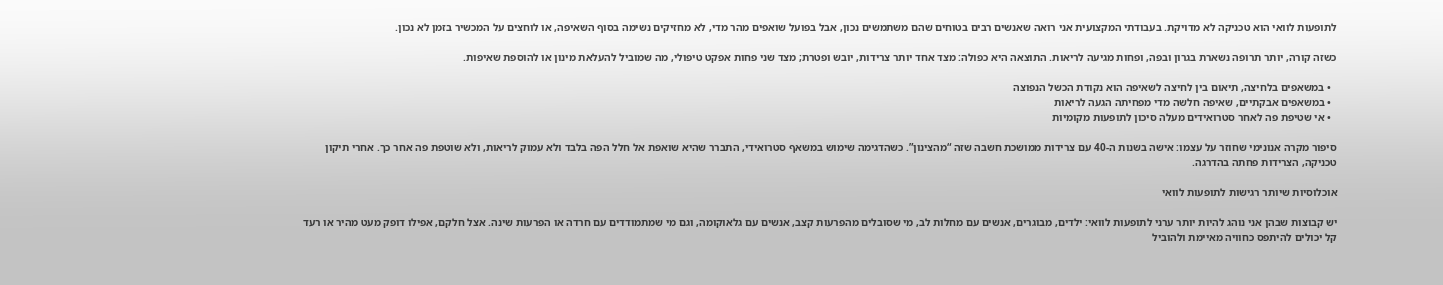לתופעות לוואי הוא טכניקה לא מדויקת. בעבודתי המקצועית אני רואה שאנשים רבים בטוחים שהם משתמשים נכון, אבל בפועל שואפים מהר מדי, לא מחזיקים נשימה בסוף השאיפה, או לוחצים על המכשיר בזמן לא נכון.

כשזה קורה, יותר תרופה נשארת בגרון ובפה, ופחות מגיעה לריאות. התוצאה היא כפולה: מצד אחד יותר צרידות, יובש ופטרת; מצד שני פחות אפקט טיפולי, מה שמוביל להעלאת מינון או להוספת שאיפות.

  • במשאפים בלחיצה, תיאום בין לחיצה לשאיפה הוא נקודת הכשל הנפוצה
  • במשאפים אבקתיים, שאיפה חלשה מדי מפחיתה הגעה לריאות
  • אי שטיפת פה לאחר סטרואידים מעלה סיכון לתופעות מקומיות

סיפור מקרה אנונימי שחוזר על עצמו: אישה בשנות ה-40 עם צרידות ממושכת חשבה שזה “מהצינון”. כשהדגימה שימוש במשאף סטרואידי, התברר שהיא שואפת אל חלל הפה בלבד ולא עמוק לריאות, ולא שוטפת פה אחר כך. אחרי תיקון טכניקה, הצרידות פחתה בהדרגה.

אוכלוסיות שיותר רגישות לתופעות לוואי

יש קבוצות שבהן אני נוהג להיות יותר ערני לתופעות לוואי: ילדים, מבוגרים, אנשים עם מחלות לב, מי שסובלים מהפרעות קצב, אנשים עם גלאוקומה, וגם מי שמתמודדים עם חרדה או הפרעות שינה. אצל חלקם, אפילו דופק מעט מהיר או רעד קל יכולים להיתפס כחוויה מאיימת ולהוביל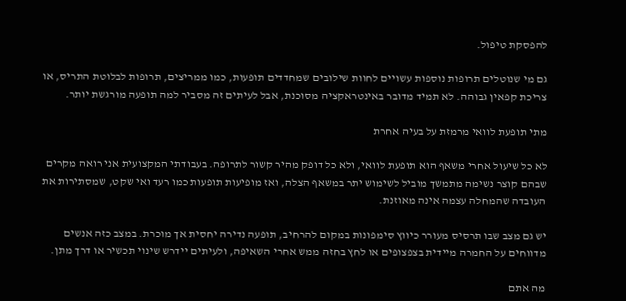להפסקת טיפול.

גם מי שנוטלים תרופות נוספות עשויים לחוות שילובים שמחדדים תופעות, כמו ממריצים, תרופות לבלוטת התריס, או צריכת קפאין גבוהה. לא תמיד מדובר באינטראקציה מסוכנת, אבל לעיתים זה מסביר למה תופעה מורגשת יותר.

מתי תופעת לוואי מרמזת על בעיה אחרת

לא כל שיעול אחרי משאף הוא תופעת לוואי, ולא כל דופק מהיר קשור לתרופה. בעבודתי המקצועית אני רואה מקרים שבהם קוצר נשימה מתמשך מוביל לשימוש יתר במשאף הצלה, ואז מופיעות תופעות כמו רעד ואי שקט, שמסתירות את העובדה שהמחלה עצמה אינה מאוזנת.

יש גם מצב שבו תרסיס מעורר כיווץ סימפונות במקום להרחיב, תופעה נדירה יחסית אך מוכרת. במצב כזה אנשים מדווחים על החמרה מיידית בצפצופים או לחץ בחזה ממש אחרי השאיפה, ולעיתים יידרש שינוי תכשיר או דרך מתן.

מה אתם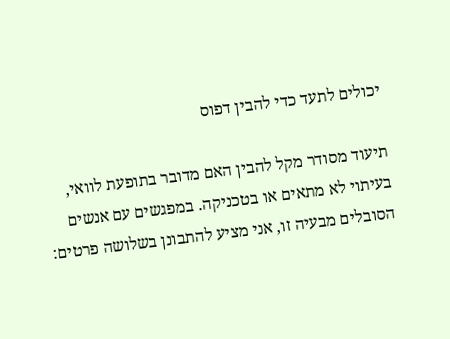יכולים לתעד כדי להבין דפוס

תיעוד מסודר מקל להבין האם מדובר בתופעת לוואי, בעיתוי לא מתאים או בטכניקה. במפגשים עם אנשים הסובלים מבעיה זו, אני מציע להתבונן בשלושה פרטים: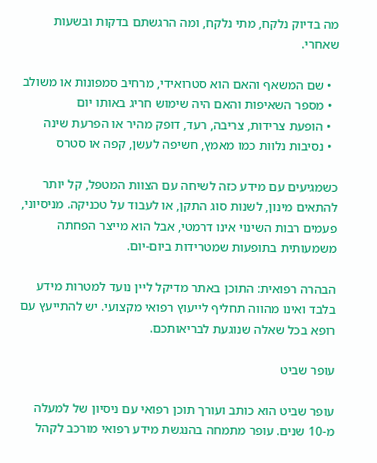מה בדיוק נלקח, מתי נלקח, ומה הרגשתם בדקות ובשעות שאחרי.

  • שם המשאף והאם הוא סטרואידי, מרחיב סמפונות או משולב
  • מספר השאיפות והאם היה שימוש חריג באותו יום
  • הופעת צרידות, צריבה, רעד, דופק מהיר או הפרעת שינה
  • נסיבות נלוות כמו מאמץ, חשיפה לעשן, קפה או סטרס

כשמגיעים עם מידע כזה לשיחה עם הצוות המטפל, קל יותר להתאים מינון, לשנות סוג התקן, או לעבוד על טכניקה. מניסיוני, פעמים רבות השינוי אינו דרמטי, אבל הוא מייצר הפחתה משמעותית בתופעות שמטרידות ביום-יום.

הבהרה רפואית: התוכן באתר מדיקל ליין נועד למטרות מידע בלבד ואינו מהווה תחליף לייעוץ רפואי מקצועי. יש להתייעץ עם רופא בכל שאלה שנוגעת לבריאותכם.

עופר שביט

עופר שביט הוא כותב ועורך תוכן רפואי עם ניסיון של למעלה מ-10 שנים. עופר מתמחה בהנגשת מידע רפואי מורכב לקהל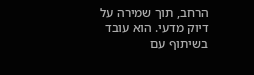הרחב, תוך שמירה על דיוק מדעי. הוא עובד בשיתוף עם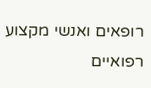רופאים ואנשי מקצוע רפואיים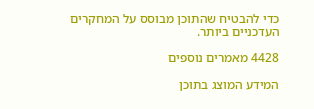כדי להבטיח שהתוכן מבוסס על המחקרים העדכניים ביותר.

4428 מאמרים נוספים

המידע המוצג בתוכן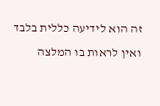זה הוא לידיעה כללית בלבד ואין לראות בו המלצה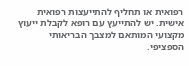רפואית או תחליף להתייעצות רפואית אישית. יש להתייעץ עם רופא לקבלת ייעוץ מקצועי המותאם למצבך הבריאותי הספציפי.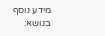מידע נוסף בנושא: